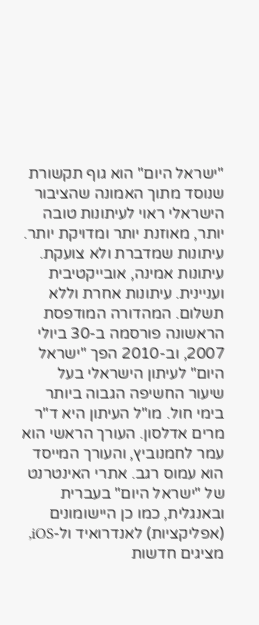"ישראל היום" הוא גוף תקשורת שנוסד מתוך האמונה שהציבור הישראלי ראוי לעיתונות טובה יותר, מאוזנת יותר ומדויקת יותר. עיתונות שמדברת ולא צועקת. עיתונות אמינה, אובייקטיבית ועניינית. עיתונות אחרת וללא תשלום. המהדורה המודפסת הראשונה פורסמה ב-30 ביולי 2007, וב-2010 הפך "ישראל היום" לעיתון הישראלי בעל שיעור החשיפה הגבוה ביותר בימי חול. מו"ל העיתון היא ד"ר מרים אדלסון. העורך הראשי הוא עמר לחמנוביץ, והעורך המייסד הוא עמוס רגב. אתרי האינטרנט של "ישראל היום" בעברית ובאנגלית, כמו כן היישומונים (אפליקציות) לאנדרואיד ול-iOS, מציגים חדשות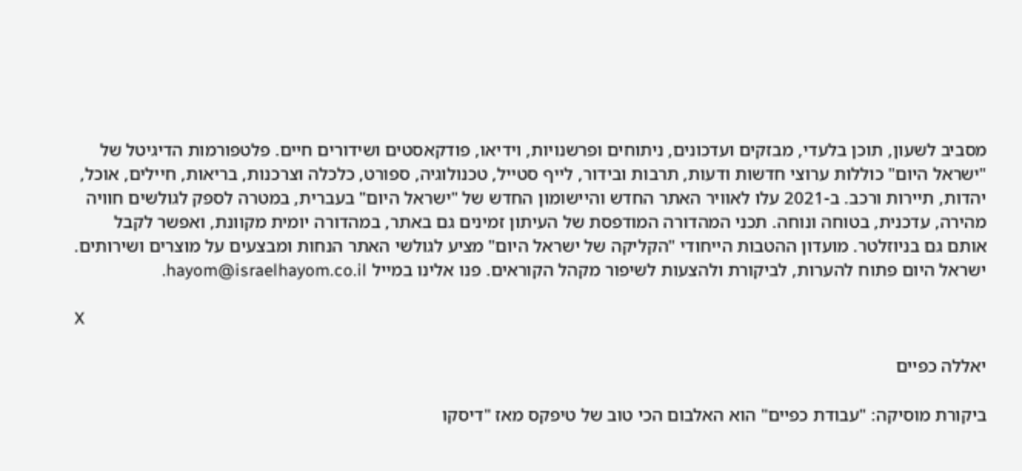מסביב לשעון, תוכן בלעדי, מבזקים ועדכונים, ניתוחים ופרשנויות, וידיאו, פודקאסטים ושידורים חיים. פלטפורמות הדיגיטל של "ישראל היום" כוללות ערוצי חדשות ודעות, תרבות ובידור, לייף סטייל, טכנולוגיה, ספורט, כלכלה וצרכנות, בריאות, חיילים, אוכל, יהדות, תיירות ורכב. ב-2021 עלו לאוויר האתר החדש והיישומון החדש של "ישראל היום" בעברית, במטרה לספק לגולשים חוויה מהירה, עדכנית, בטוחה ונוחה. תכני המהדורה המודפסת של העיתון זמינים גם באתר, במהדורה יומית מקוונת, ואפשר לקבל אותם גם בניוזלטר. מועדון ההטבות הייחודי "הקליקה של ישראל היום" מציע לגולשי האתר הנחות ומבצעים על מוצרים ושירותים. ישראל היום פתוח להערות, לביקורת ולהצעות לשיפור מקהל הקוראים. פנו אלינו במייל hayom@israelhayom.co.il.

X

יאללה כפיים

ביקורת מוסיקה: "עבודת כפיים" הוא האלבום הכי טוב של טיפקס מאז "דיסקו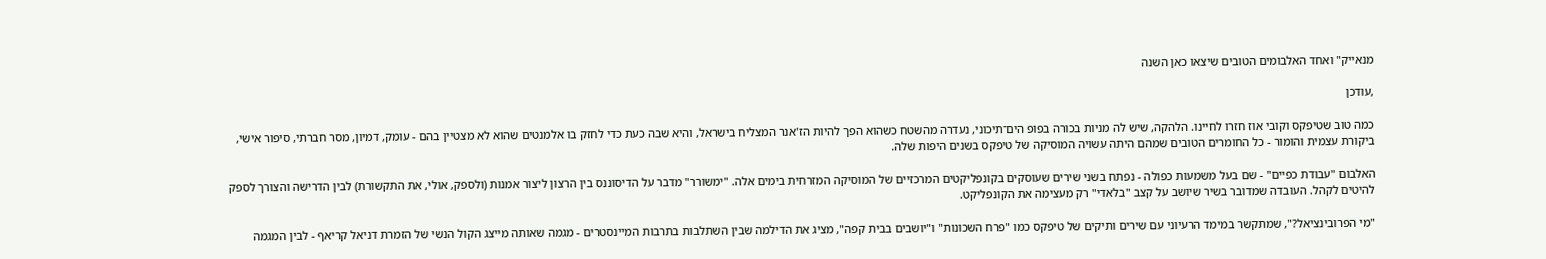מנאייק" ואחד האלבומים הטובים שיצאו כאן השנה

,עודכן

כמה טוב שטיפקס וקובי אוז חזרו לחיינו. הלהקה, שיש לה מניות בכורה בפופ הים־תיכוני, נעדרה מהשטח כשהוא הפך להיות הז'אנר המצליח בישראל, והיא שבה כעת כדי לחזק בו אלמנטים שהוא לא מצטיין בהם - עומק, דמיון, מסר חברתי, סיפור אישי, ביקורת עצמית והומור - כל החומרים הטובים שמהם היתה עשויה המוסיקה של טיפקס בשנים היפות שלה.

האלבום "עבודת כפיים" - שם בעל משמעות כפולה - נפתח בשני שירים שעוסקים בקונפליקטים המרכזיים של המוסיקה המזרחית בימים אלה. "ימשורר" מדבר על הדיסוננס בין הרצון ליצור אמנות (ולספק, אולי, את התקשורת) לבין הדרישה והצורך לספק להיטים לקהל. העובדה שמדובר בשיר שיושב על קצב "בלאדי" רק מעצימה את הקונפליקט.

"מי הפרובינציאל?", שמתקשר במימד הרעיוני עם שירים ותיקים של טיפקס כמו "פרח השכונות" ו"יושבים בבית קפה", מציג את הדילמה שבין השתלבות בתרבות המיינסטרים - מגמה שאותה מייצג הקול הנשי של הזמרת דניאל קריאף - לבין המגמה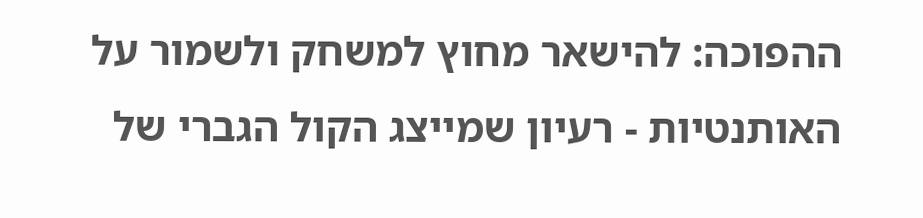ההפוכה: להישאר מחוץ למשחק ולשמור על האותנטיות - רעיון שמייצג הקול הגברי של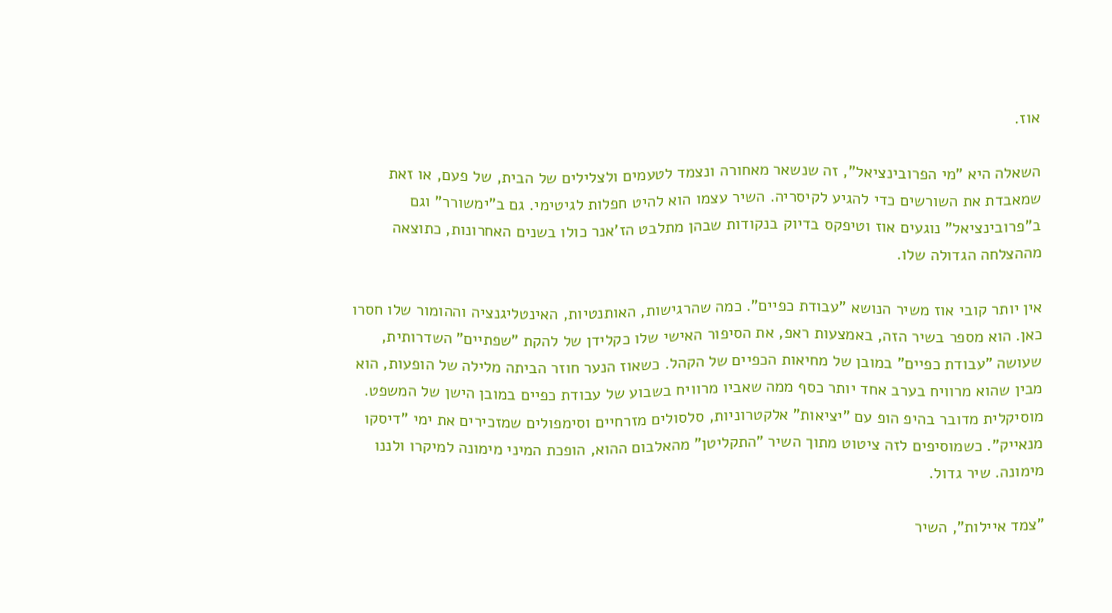אוז.

השאלה היא "מי הפרובינציאל", זה שנשאר מאחורה ונצמד לטעמים ולצלילים של הבית, של פעם, או זאת שמאבדת את השורשים כדי להגיע לקיסריה. השיר עצמו הוא להיט חפלות לגיטימי. גם ב"ימשורר" וגם ב"פרובינציאל" נוגעים אוז וטיפקס בדיוק בנקודות שבהן מתלבט הז'אנר כולו בשנים האחרונות, כתוצאה מההצלחה הגדולה שלו.

אין יותר קובי אוז משיר הנושא "עבודת כפיים". כמה שהרגישות, האותנטיות, האינטליגנציה וההומור שלו חסרו כאן. הוא מספר בשיר הזה, באמצעות ראפ, את הסיפור האישי שלו כקלידן של להקת "שפתיים" השדרותית, שעושה "עבודת כפיים" במובן של מחיאות הכפיים של הקהל. כשאוז הנער חוזר הביתה מלילה של הופעות, הוא מבין שהוא מרוויח בערב אחד יותר כסף ממה שאביו מרוויח בשבוע של עבודת כפיים במובן הישן של המשפט. מוסיקלית מדובר בהיפ הופ עם "יציאות" אלקטרוניות, סלסולים מזרחיים וסימפולים שמזכירים את ימי "דיסקו מנאייק". כשמוסיפים לזה ציטוט מתוך השיר "התקליטן" מהאלבום ההוא, הופכת המיני מימונה למיקרו ולננו מימונה. שיר גדול.

"צמד איילות", השיר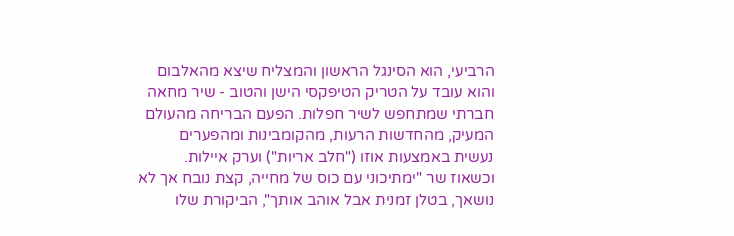הרביעי, הוא הסינגל הראשון והמצליח שיצא מהאלבום והוא עובד על הטריק הטיפקסי הישן והטוב - שיר מחאה חברתי שמתחפש לשיר חפלות. הפעם הבריחה מהעולם המעיק, מהחדשות הרעות, מהקומבינות ומהפערים נעשית באמצעות אוזו ("חלב אריות") וערק איילות. וכשאוז שר "ימתיכוני עם כוס של מחייה, קצת נובח אך לא נושאך, בטלן זמנית אבל אוהב אותך", הביקורת שלו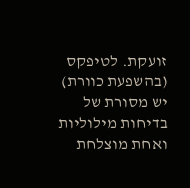זועקת. לטיפקס (בהשפעת כוורת) יש מסורת של בדיחות מילוליות ואחת מוצלחת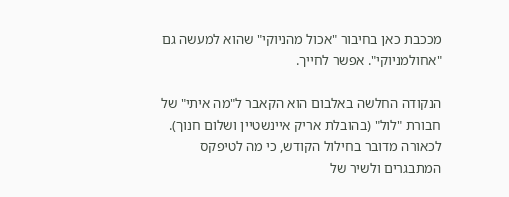מככבת כאן בחיבור "אכול מהניוקי" שהוא למעשה גם "אחולמניוקי". אפשר לחייך.

הנקודה החלשה באלבום הוא הקאבר ל"מה איתי" של חבורת "לול" (בהובלת אריק איינשטיין ושלום חנוך). לכאורה מדובר בחילול הקודש, כי מה לטיפקס המתבגרים ולשיר של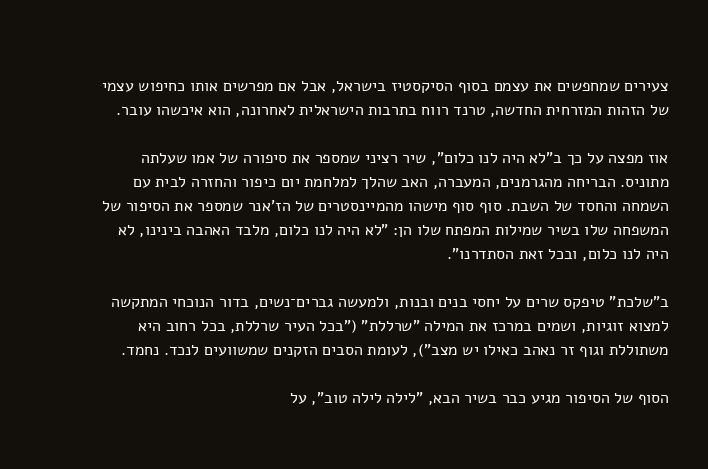צעירים שמחפשים את עצמם בסוף הסיקסטיז בישראל, אבל אם מפרשים אותו כחיפוש עצמי של הזהות המזרחית החדשה, טרנד רווח בתרבות הישראלית לאחרונה, הוא איכשהו עובר.

אוז מפצה על כך ב"לא היה לנו כלום", שיר רציני שמספר את סיפורה של אמו שעלתה מתוניס. הבריחה מהגרמנים, המעברה, האב שהלך למלחמת יום כיפור והחזרה לבית עם השמחה והחסד של השבת. סוף סוף מישהו מהמיינסטרים של הז'אנר שמספר את הסיפור של המשפחה שלו בשיר שמילות המפתח שלו הן: "לא היה לנו כלום, מלבד האהבה בינינו, לא היה לנו כלום, ובכל זאת הסתדרנו".

ב"שלכת" טיפקס שרים על יחסי בנים ובנות, ולמעשה גברים־נשים, בדור הנוכחי המתקשה למצוא זוגיות, ושמים במרכז את המילה "שרללת" ("בכל העיר שרללת, בכל רחוב היא משתוללת וגוף זר נאהב כאילו יש מצב"), לעומת הסבים הזקנים שמשוועים לנכד. נחמד.

הסוף של הסיפור מגיע כבר בשיר הבא, "לילה לילה טוב", על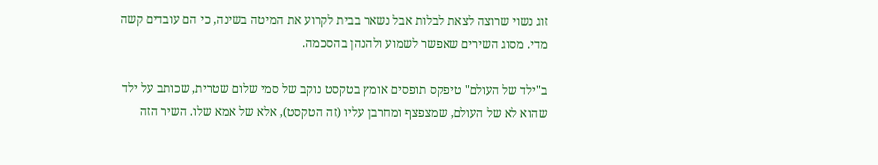זוג נשוי שרוצה לצאת לבלות אבל נשאר בבית לקרוע את המיטה בשינה, כי הם עובדים קשה מדי. מסוג השירים שאפשר לשמוע ולהנהן בהסכמה.

ב"ילד של העולם" טיפקס תופסים אומץ בטקסט נוקב של סמי שלום שטרית, שכותב על ילד שהוא לא של העולם, שמצפצף ומחרבן עליו (זה הטקסט), אלא של אמא שלו. השיר הזה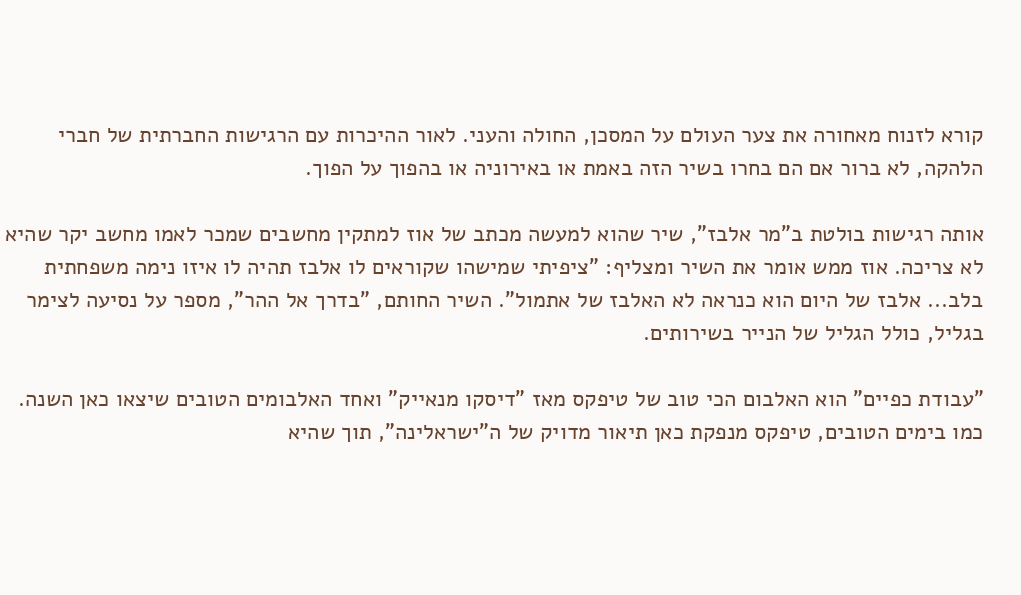קורא לזנוח מאחורה את צער העולם על המסכן, החולה והעני. לאור ההיכרות עם הרגישות החברתית של חברי הלהקה, לא ברור אם הם בחרו בשיר הזה באמת או באירוניה או בהפוך על הפוך.

אותה רגישות בולטת ב"מר אלבז", שיר שהוא למעשה מכתב של אוז למתקין מחשבים שמכר לאמו מחשב יקר שהיא לא צריכה. אוז ממש אומר את השיר ומצליף: "ציפיתי שמישהו שקוראים לו אלבז תהיה לו איזו נימה משפחתית בלב... אלבז של היום הוא כנראה לא האלבז של אתמול". השיר החותם, "בדרך אל ההר", מספר על נסיעה לצימר בגליל, כולל הגליל של הנייר בשירותים.

"עבודת כפיים" הוא האלבום הכי טוב של טיפקס מאז "דיסקו מנאייק" ואחד האלבומים הטובים שיצאו כאן השנה. כמו בימים הטובים, טיפקס מנפקת כאן תיאור מדויק של ה"ישראלינה", תוך שהיא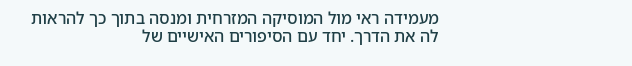מעמידה ראי מול המוסיקה המזרחית ומנסה בתוך כך להראות לה את הדרך. יחד עם הסיפורים האישיים של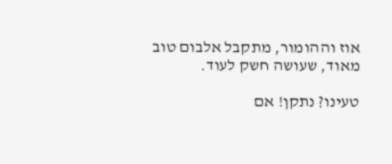אוז וההומור, מתקבל אלבום טוב מאוד, שעושה חשק לעוד.

טעינו? נתקן! אם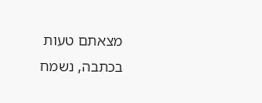מצאתם טעות בכתבה, נשמח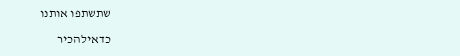שתשתפו אותנו

כדאילהכיר